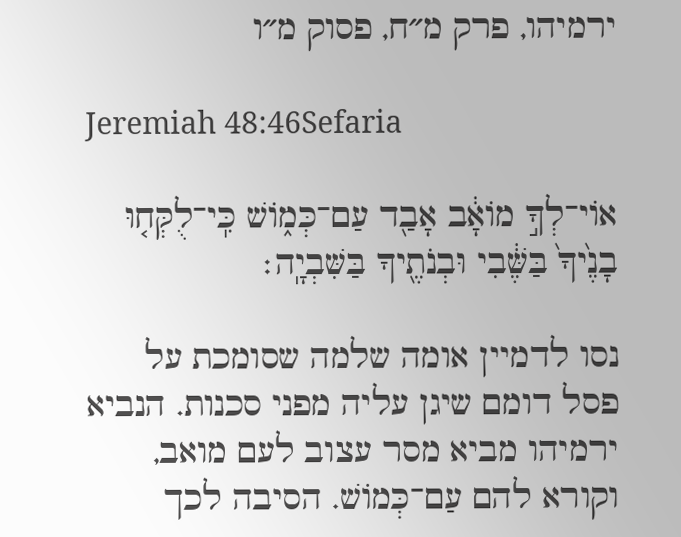ירמיהו, פרק מ״ח, פסוק מ״ו

Jeremiah 48:46Sefaria

אוֹי־לְךָ֣ מוֹאָ֔ב אָבַ֖ד עַם־כְּמ֑וֹשׁ כִּֽי־לֻקְּח֤וּ בָנֶ֙יךָ֙ בַּשֶּׁ֔בִי וּבְנֹתֶ֖יךָ בַּשִּׁבְיָֽה׃

נסו לדמיין אומה שלמה שסומכת על פסל דומם שיגן עליה מפני סכנות. הנביא ירמיהו מביא מסר עצוב לעם מואב, וקורא להם עַם־כְּמוֹשׁ. הסיבה לכך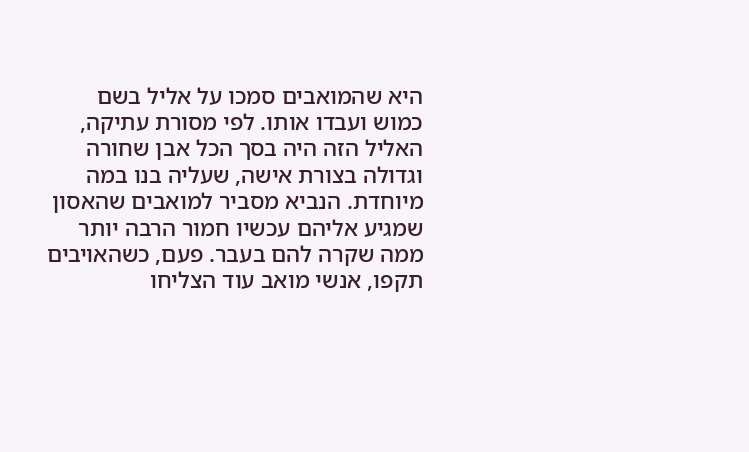היא שהמואבים סמכו על אליל בשם כמוש ועבדו אותו. לפי מסורת עתיקה, האליל הזה היה בסך הכל אבן שחורה וגדולה בצורת אישה, שעליה בנו במה מיוחדת. הנביא מסביר למואבים שהאסון שמגיע אליהם עכשיו חמור הרבה יותר ממה שקרה להם בעבר. פעם, כשהאויבים תקפו, אנשי מואב עוד הצליחו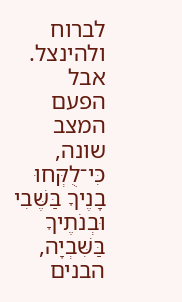לברוח ולהינצל. אבל הפעם המצב שונה, כִּי־לֻקְּחוּ בָנֶיךָ בַּשֶּׁבִי וּבְנֹתֶיךָ בַּשִּׁבְיָה, הבנים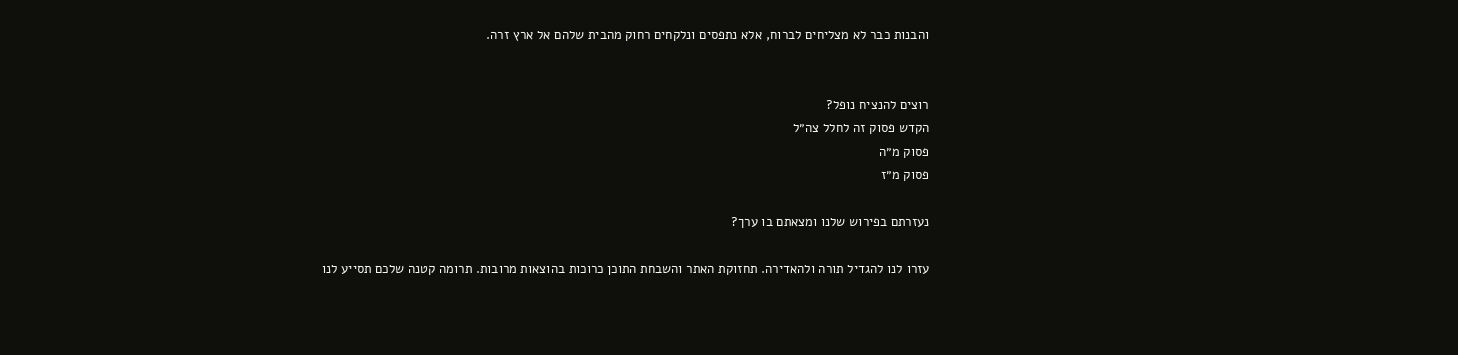והבנות כבר לא מצליחים לברוח, אלא נתפסים ונלקחים רחוק מהבית שלהם אל ארץ זרה.


רוצים להנציח נופל?
הקדש פסוק זה לחלל צה״ל
פסוק מ״ה
פסוק מ״ז

נעזרתם בפירוש שלנו ומצאתם בו ערך?

עזרו לנו להגדיל תורה ולהאדירה. תחזוקת האתר והשבחת התוכן כרוכות בהוצאות מרובות. תרומה קטנה שלכם תסייע לנו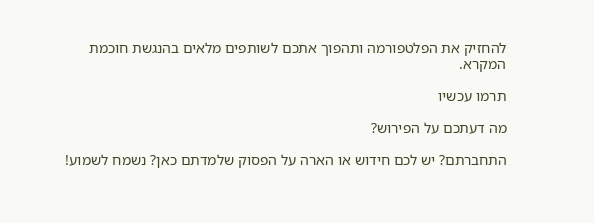להחזיק את הפלטפורמה ותהפוך אתכם לשותפים מלאים בהנגשת חוכמת המקרא.

תרמו עכשיו

מה דעתכם על הפירוש?

התחברתם? יש לכם חידוש או הארה על הפסוק שלמדתם כאן? נשמח לשמוע!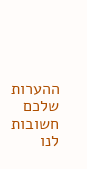ההערות שלכם חשובות לנו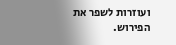ועוזרות לשפר את הפירוש.